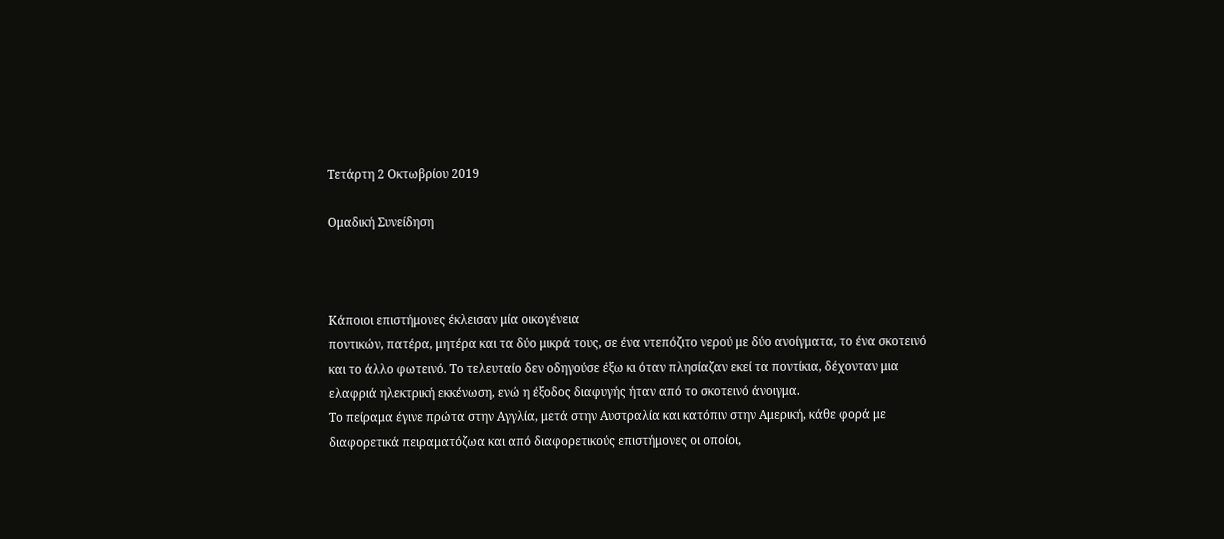Τετάρτη 2 Οκτωβρίου 2019

Ομαδική Συνείδηση



Κάποιοι επιστήμονες έκλεισαν μία οικογένεια
ποντικών, πατέρα, μητέρα και τα δύο μικρά τους, σε ένα ντεπόζιτο νερού με δύο ανοίγματα, το ένα σκοτεινό και το άλλο φωτεινό. Το τελευταίο δεν οδηγούσε έξω κι όταν πλησίαζαν εκεί τα ποντίκια, δέχονταν μια ελαφριά ηλεκτρική εκκένωση, ενώ η έξοδος διαφυγής ήταν από το σκοτεινό άνοιγμα.
Το πείραμα έγινε πρώτα στην Αγγλία, μετά στην Αυστραλία και κατόπιν στην Αμερική, κάθε φορά με διαφορετικά πειραματόζωα και από διαφορετικούς επιστήμονες οι οποίοι,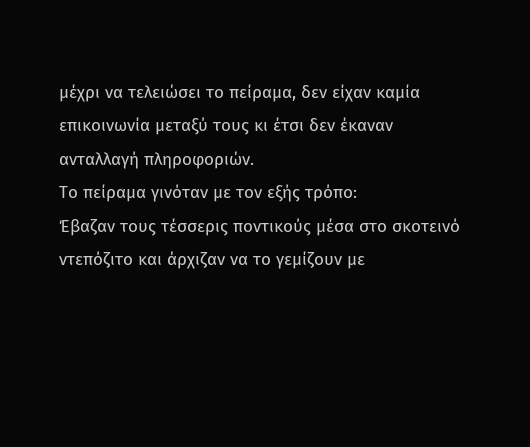μέχρι να τελειώσει το πείραμα, δεν είχαν καμία επικοινωνία μεταξύ τους κι έτσι δεν έκαναν ανταλλαγή πληροφοριών.
Το πείραμα γινόταν με τον εξής τρόπο:
Έβαζαν τους τέσσερις ποντικούς μέσα στο σκοτεινό ντεπόζιτο και άρχιζαν να το γεμίζουν με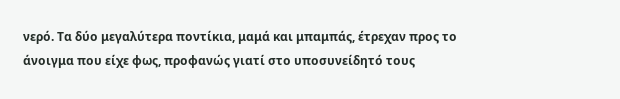νερό. Τα δύο μεγαλύτερα ποντίκια, μαμά και μπαμπάς, έτρεχαν προς το άνοιγμα που είχε φως, προφανώς γιατί στο υποσυνείδητό τους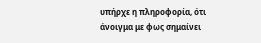υπήρχε η πληροφορία, ότι άνοιγμα με φως σημαίνει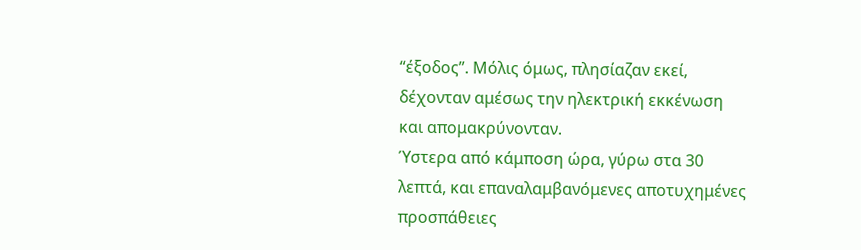“έξοδος”. Μόλις όμως, πλησίαζαν εκεί, δέχονταν αμέσως την ηλεκτρική εκκένωση και απομακρύνονταν.
Ύστερα από κάμποση ώρα, γύρω στα 30 λεπτά, και επαναλαμβανόμενες αποτυχημένες προσπάθειες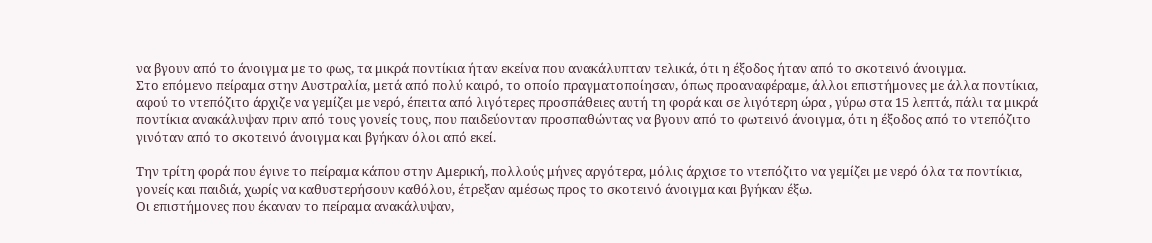να βγουν από το άνοιγμα με το φως, τα μικρά ποντίκια ήταν εκείνα που ανακάλυπταν τελικά, ότι η έξοδος ήταν από το σκοτεινό άνοιγμα.
Στο επόμενο πείραμα στην Αυστραλία, μετά από πολύ καιρό, το οποίο πραγματοποίησαν, όπως προαναφέραμε, άλλοι επιστήμονες με άλλα ποντίκια, αφού το ντεπόζιτο άρχιζε να γεμίζει με νερό, έπειτα από λιγότερες προσπάθειες αυτή τη φορά και σε λιγότερη ώρα , γύρω στα 15 λεπτά, πάλι τα μικρά ποντίκια ανακάλυψαν πριν από τους γονείς τους, που παιδεύονταν προσπαθώντας να βγουν από το φωτεινό άνοιγμα, ότι η έξοδος από το ντεπόζιτο γινόταν από το σκοτεινό άνοιγμα και βγήκαν όλοι από εκεί.

Την τρίτη φορά που έγινε το πείραμα κάπου στην Αμερική, πολλούς μήνες αργότερα, μόλις άρχισε το ντεπόζιτο να γεμίζει με νερό όλα τα ποντίκια, γονείς και παιδιά, χωρίς να καθυστερήσουν καθόλου, έτρεξαν αμέσως προς το σκοτεινό άνοιγμα και βγήκαν έξω.
Οι επιστήμονες που έκαναν το πείραμα ανακάλυψαν,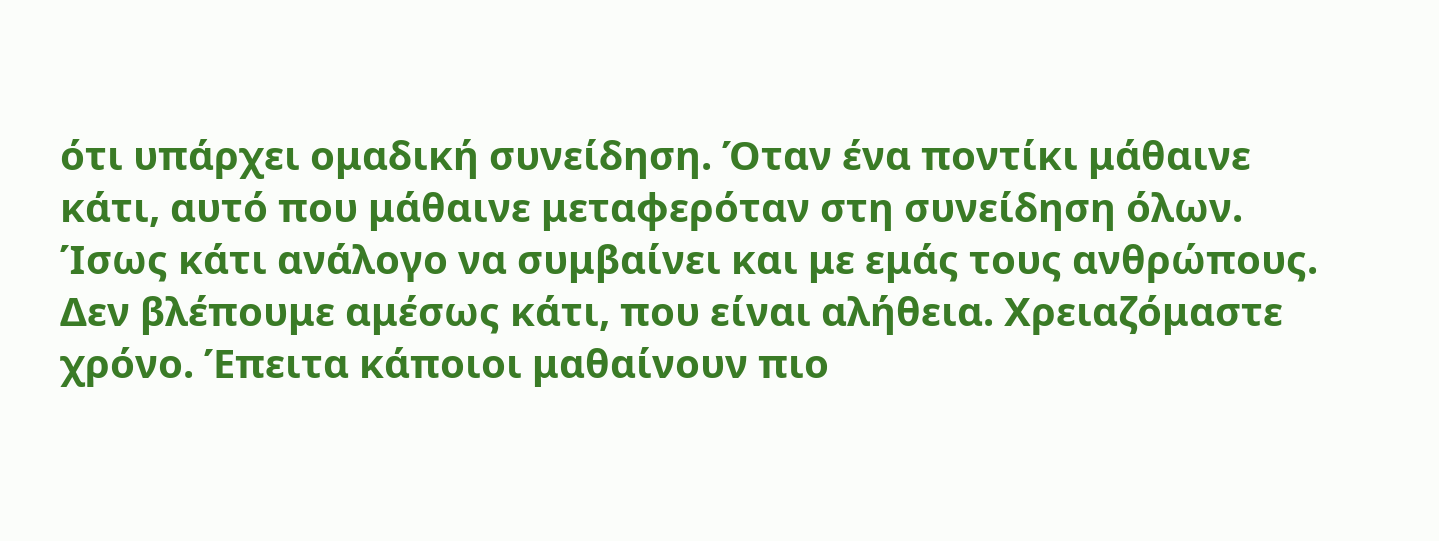ότι υπάρχει ομαδική συνείδηση. Όταν ένα ποντίκι μάθαινε κάτι, αυτό που μάθαινε μεταφερόταν στη συνείδηση όλων.
Ίσως κάτι ανάλογο να συμβαίνει και με εμάς τους ανθρώπους. Δεν βλέπουμε αμέσως κάτι, που είναι αλήθεια. Χρειαζόμαστε χρόνο. Έπειτα κάποιοι μαθαίνουν πιο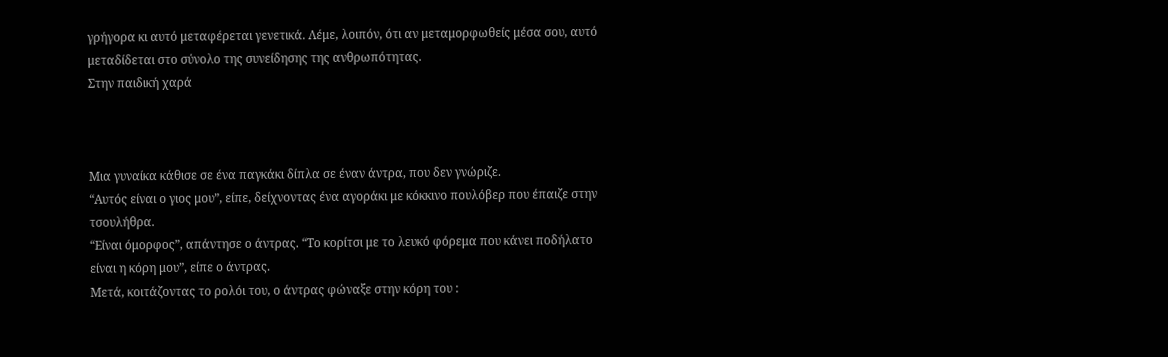γρήγορα κι αυτό μεταφέρεται γενετικά. Λέμε, λοιπόν, ότι αν μεταμορφωθείς μέσα σου, αυτό μεταδίδεται στο σύνολο της συνείδησης της ανθρωπότητας.
Στην παιδική χαρά



Μια γυναίκα κάθισε σε ένα παγκάκι δίπλα σε έναν άντρα, που δεν γνώριζε.
“Αυτός είναι ο γιος μου”, είπε, δείχνοντας ένα αγοράκι με κόκκινο πουλόβερ που έπαιζε στην τσουλήθρα.
“Είναι όμορφος”, απάντησε ο άντρας. “Το κορίτσι με το λευκό φόρεμα που κάνει ποδήλατο είναι η κόρη μου”, είπε ο άντρας.
Μετά, κοιτάζοντας το ρολόι του, ο άντρας φώναξε στην κόρη του :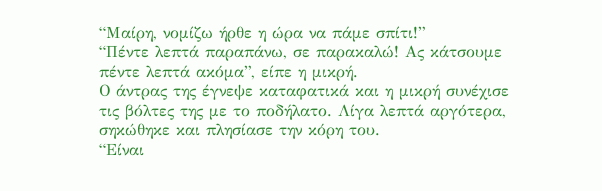“Μαίρη, νομίζω ήρθε η ώρα να πάμε σπίτι!”
“Πέντε λεπτά παραπάνω, σε παρακαλώ! Ας κάτσουμε πέντε λεπτά ακόμα”, είπε η μικρή.
Ο άντρας της έγνεψε καταφατικά και η μικρή συνέχισε τις βόλτες της με το ποδήλατο. Λίγα λεπτά αργότερα, σηκώθηκε και πλησίασε την κόρη του.
“Είναι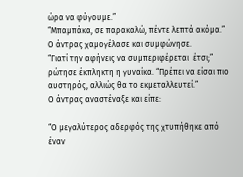ώρα να φύγουμε.”
“Μπαμπάκα, σε παρακαλώ, πέντε λεπτά ακόμα.”
Ο άντρας χαμογέλασε και συμφώνησε.
“Γιατί την αφήνεις να συμπεριφέρεται  έτσι;” ρώτησε έκπληκτη η γυναίκα. “Πρέπει να είσαι πιο αυστηρός, αλλιώς θα το εκμεταλλευτεί.”
Ο άντρας αναστέναξε και είπε:

“Ο μεγαλύτερος αδερφός της χτυπήθηκε από έναν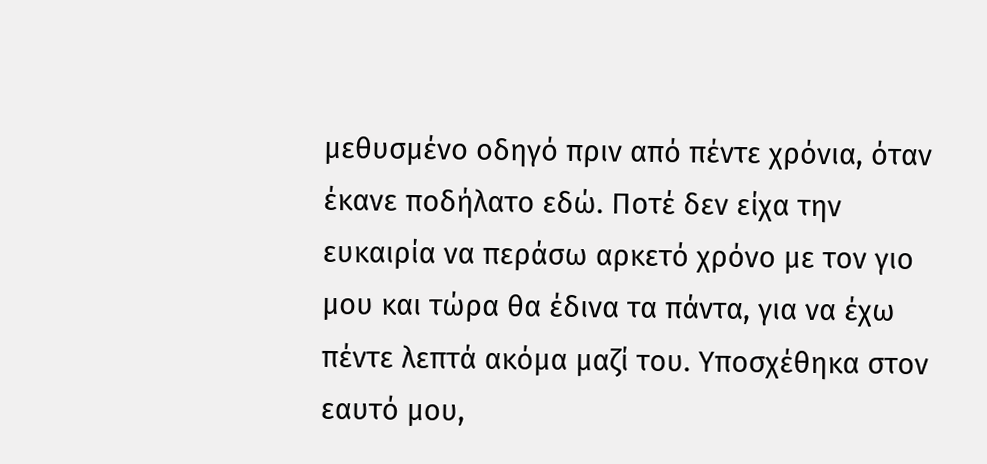μεθυσμένο οδηγό πριν από πέντε χρόνια, όταν έκανε ποδήλατο εδώ. Ποτέ δεν είχα την ευκαιρία να περάσω αρκετό χρόνο με τον γιο μου και τώρα θα έδινα τα πάντα, για να έχω πέντε λεπτά ακόμα μαζί του. Υποσχέθηκα στον εαυτό μου,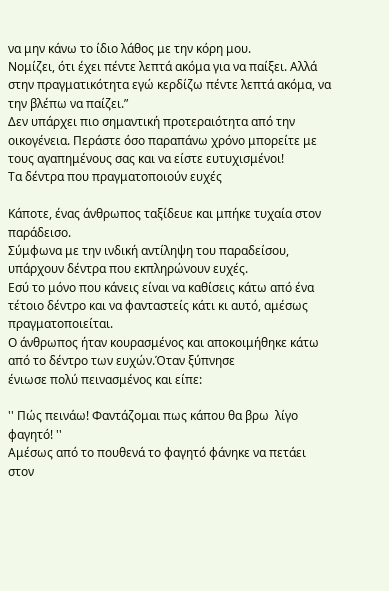να μην κάνω το ίδιο λάθος με την κόρη μου.
Νομίζει, ότι έχει πέντε λεπτά ακόμα για να παίξει. Αλλά στην πραγματικότητα εγώ κερδίζω πέντε λεπτά ακόμα, να την βλέπω να παίζει.”
Δεν υπάρχει πιο σημαντική προτεραιότητα από την οικογένεια. Περάστε όσο παραπάνω χρόνο μπορείτε με τους αγαπημένους σας και να είστε ευτυχισμένοι!
Τα δέντρα που πραγματοποιούν ευχές

Κάποτε, ένας άνθρωπος ταξίδευε και μπήκε τυχαία στον παράδεισο.
Σύμφωνα με την ινδική αντίληψη του παραδείσου, υπάρχουν δέντρα που εκπληρώνουν ευχές.
Εσύ το μόνο που κάνεις είναι να καθίσεις κάτω από ένα τέτοιο δέντρο και να φανταστείς κάτι κι αυτό, αμέσως πραγματοποιείται.
Ο άνθρωπος ήταν κουρασμένος και αποκοιμήθηκε κάτω από το δέντρο των ευχών.Όταν ξύπνησε
ένιωσε πολύ πεινασμένος και είπε:

'' Πώς πεινάω! Φαντάζομαι πως κάπου θα βρω  λίγο φαγητό! ''
Αμέσως από το πουθενά το φαγητό φάνηκε να πετάει στον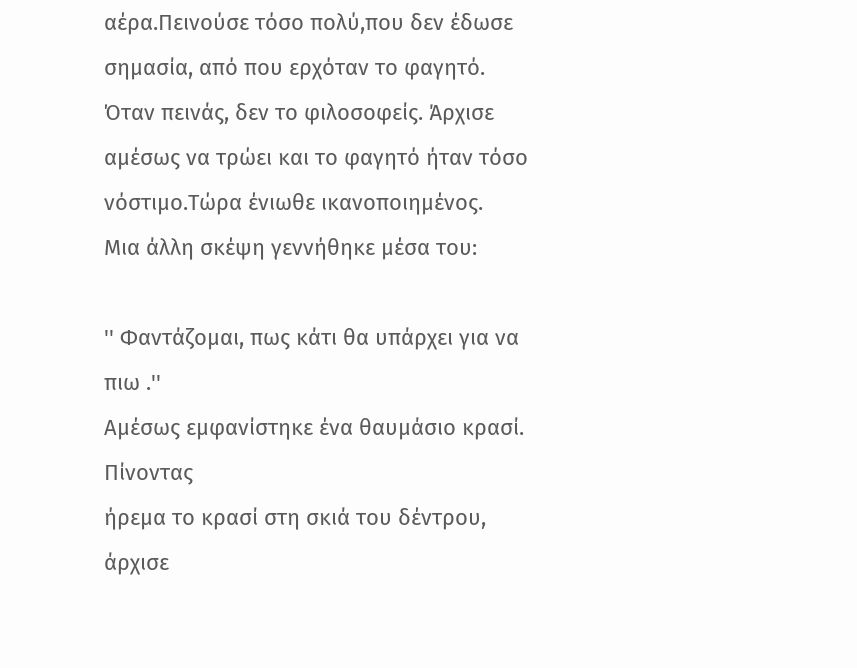αέρα.Πεινούσε τόσο πολύ,που δεν έδωσε σημασία, από που ερχόταν το φαγητό. Όταν πεινάς, δεν το φιλοσοφείς. Άρχισε αμέσως να τρώει και το φαγητό ήταν τόσο νόστιμο.Τώρα ένιωθε ικανοποιημένος.
Μια άλλη σκέψη γεννήθηκε μέσα του:

'' Φαντάζομαι, πως κάτι θα υπάρχει για να πιω .''
Αμέσως εμφανίστηκε ένα θαυμάσιο κρασί. Πίνοντας
ήρεμα το κρασί στη σκιά του δέντρου, άρχισε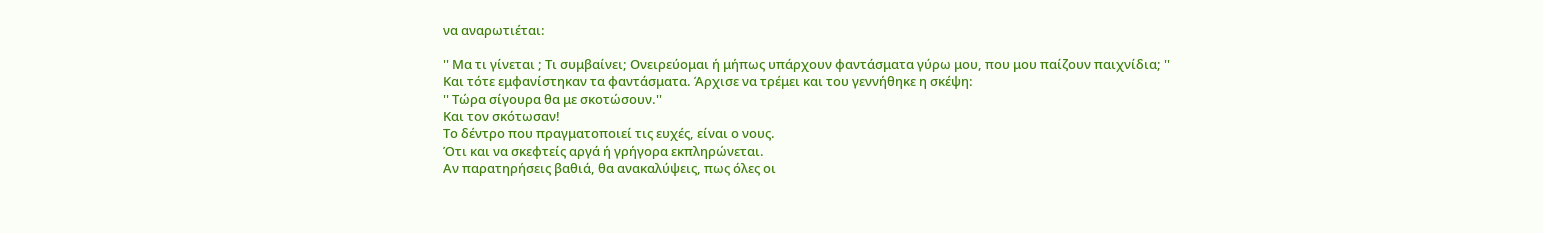να αναρωτιέται:

'' Μα τι γίνεται ; Τι συμβαίνει; Ονειρεύομαι ή μήπως υπάρχουν φαντάσματα γύρω μου, που μου παίζουν παιχνίδια; ''
Και τότε εμφανίστηκαν τα φαντάσματα. Άρχισε να τρέμει και του γεννήθηκε η σκέψη:
'' Τώρα σίγουρα θα με σκοτώσουν.''
Και τον σκότωσαν!
Το δέντρο που πραγματοποιεί τις ευχές, είναι ο νους.
Ότι και να σκεφτείς αργά ή γρήγορα εκπληρώνεται.
Αν παρατηρήσεις βαθιά, θα ανακαλύψεις, πως όλες οι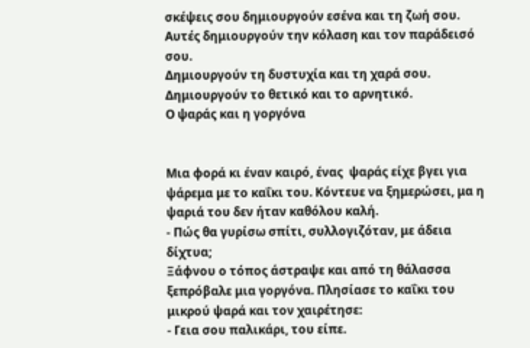σκέψεις σου δημιουργούν εσένα και τη ζωή σου.
Αυτές δημιουργούν την κόλαση και τον παράδεισό σου.
Δημιουργούν τη δυστυχία και τη χαρά σου.
Δημιουργούν το θετικό και το αρνητικό.
Ο ψαράς και η γοργόνα


Μια φορά κι έναν καιρό, ένας  ψαράς είχε βγει για ψάρεμα με το καΐκι του. Κόντευε να ξημερώσει, μα η ψαριά του δεν ήταν καθόλου καλή.
- Πώς θα γυρίσω σπίτι, συλλογιζόταν, με άδεια δίχτυα;
Ξάφνου ο τόπος άστραψε και από τη θάλασσα ξεπρόβαλε μια γοργόνα. Πλησίασε το καΐκι του μικρού ψαρά και τον χαιρέτησε:
- Γεια σου παλικάρι, του είπε.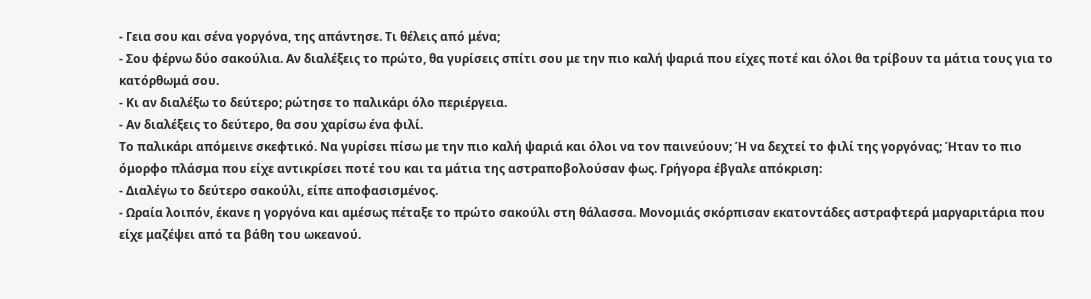- Γεια σου και σένα γοργόνα, της απάντησε. Τι θέλεις από μένα;
- Σου φέρνω δύο σακούλια. Αν διαλέξεις το πρώτο, θα γυρίσεις σπίτι σου με την πιο καλή ψαριά που είχες ποτέ και όλοι θα τρίβουν τα μάτια τους για το κατόρθωμά σου.
- Κι αν διαλέξω το δεύτερο; ρώτησε το παλικάρι όλο περιέργεια.
- Αν διαλέξεις το δεύτερο, θα σου χαρίσω ένα φιλί.
Το παλικάρι απόμεινε σκεφτικό. Να γυρίσει πίσω με την πιο καλή ψαριά και όλοι να τον παινεύουν; Ή να δεχτεί το φιλί της γοργόνας; Ήταν το πιο όμορφο πλάσμα που είχε αντικρίσει ποτέ του και τα μάτια της αστραποβολούσαν φως. Γρήγορα έβγαλε απόκριση:
- Διαλέγω το δεύτερο σακούλι, είπε αποφασισμένος.
- Ωραία λοιπόν, έκανε η γοργόνα και αμέσως πέταξε το πρώτο σακούλι στη θάλασσα. Μονομιάς σκόρπισαν εκατοντάδες αστραφτερά μαργαριτάρια που είχε μαζέψει από τα βάθη του ωκεανού.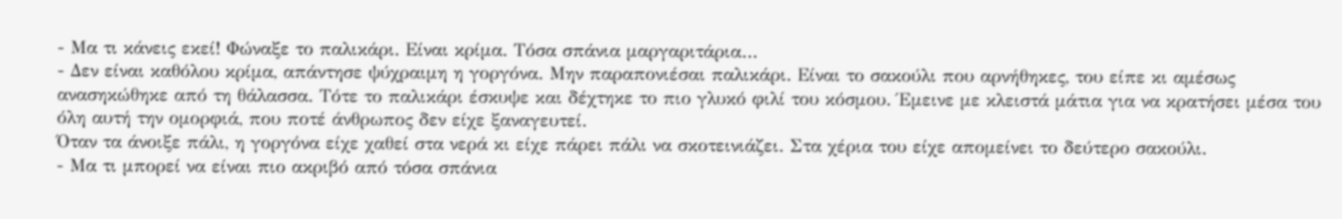- Μα τι κάνεις εκεί! Φώναξε το παλικάρι. Είναι κρίμα. Τόσα σπάνια μαργαριτάρια…
- Δεν είναι καθόλου κρίμα, απάντησε ψύχραιμη η γοργόνα. Μην παραπονιέσαι παλικάρι. Είναι το σακούλι που αρνήθηκες, του είπε κι αμέσως ανασηκώθηκε από τη θάλασσα. Τότε το παλικάρι έσκυψε και δέχτηκε το πιο γλυκό φιλί του κόσμου. Έμεινε με κλειστά μάτια για να κρατήσει μέσα του όλη αυτή την ομορφιά, που ποτέ άνθρωπος δεν είχε ξαναγευτεί.
Όταν τα άνοιξε πάλι, η γοργόνα είχε χαθεί στα νερά κι είχε πάρει πάλι να σκοτεινιάζει. Στα χέρια του είχε απομείνει το δεύτερο σακούλι.
- Μα τι μπορεί να είναι πιο ακριβό από τόσα σπάνια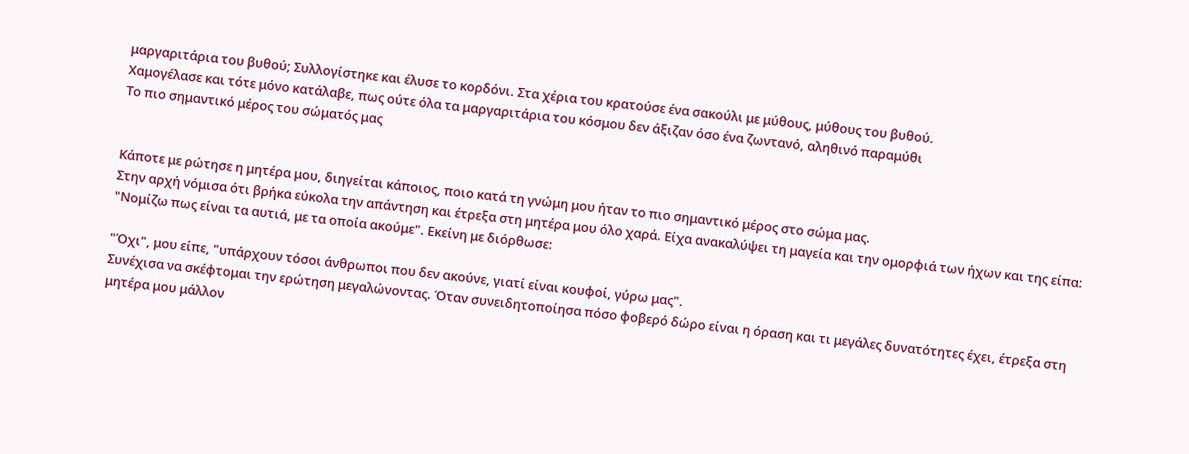μαργαριτάρια του βυθού; Συλλογίστηκε και έλυσε το κορδόνι. Στα χέρια του κρατούσε ένα σακούλι με μύθους, μύθους του βυθού.
Χαμογέλασε και τότε μόνο κατάλαβε, πως ούτε όλα τα μαργαριτάρια του κόσμου δεν άξιζαν όσο ένα ζωντανό, αληθινό παραμύθι
Το πιο σημαντικό μέρος του σώματός μας


Κάποτε με ρώτησε η μητέρα μου, διηγείται κάποιος, ποιο κατά τη γνώμη μου ήταν το πιο σημαντικό μέρος στο σώμα μας.
Στην αρχή νόμισα ότι βρήκα εύκολα την απάντηση και έτρεξα στη μητέρα μου όλο χαρά. Είχα ανακαλύψει τη μαγεία και την ομορφιά των ήχων και της είπα: "Νομίζω πως είναι τα αυτιά, με τα οποία ακούμε". Εκείνη με διόρθωσε:

"Όχι", μου είπε, "υπάρχουν τόσοι άνθρωποι που δεν ακούνε, γιατί είναι κουφοί, γύρω μας".
Συνέχισα να σκέφτομαι την ερώτηση μεγαλώνοντας. Όταν συνειδητοποίησα πόσο φοβερό δώρο είναι η όραση και τι μεγάλες δυνατότητες έχει, έτρεξα στη μητέρα μου μάλλον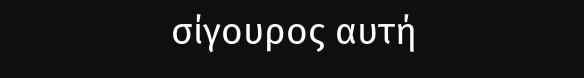σίγουρος αυτή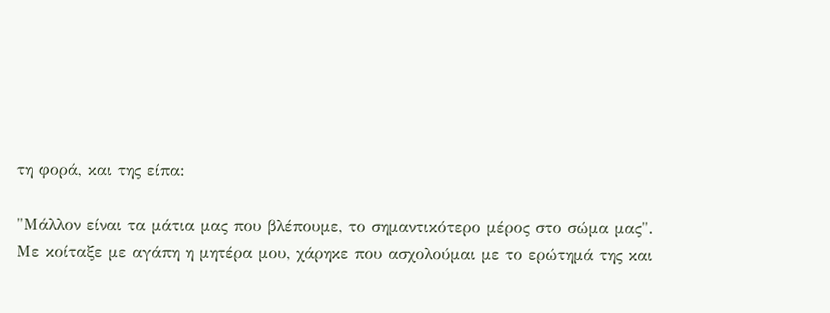τη φορά, και της είπα:

"Μάλλον είναι τα μάτια μας που βλέπουμε, το σημαντικότερο μέρος στο σώμα μας".
Με κοίταξε με αγάπη η μητέρα μου, χάρηκε που ασχολούμαι με το ερώτημά της και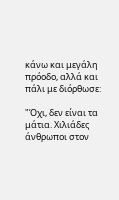κάνω και μεγάλη πρόοδο, αλλά και πάλι με διόρθωσε:

"Όχι, δεν είναι τα μάτια. Χιλιάδες άνθρωποι στον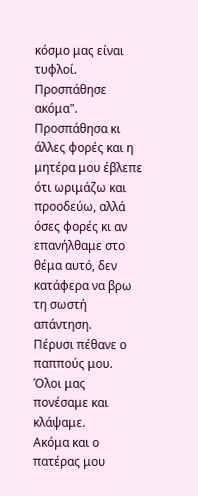κόσμο μας είναι τυφλοί. Προσπάθησε ακόμα".
Προσπάθησα κι άλλες φορές και η μητέρα μου έβλεπε ότι ωριμάζω και προοδεύω, αλλά όσες φορές κι αν επανήλθαμε στο θέμα αυτό, δεν κατάφερα να βρω τη σωστή απάντηση.
Πέρυσι πέθανε ο παππούς μου.
Όλοι μας πονέσαμε και κλάψαμε.
Ακόμα και ο πατέρας μου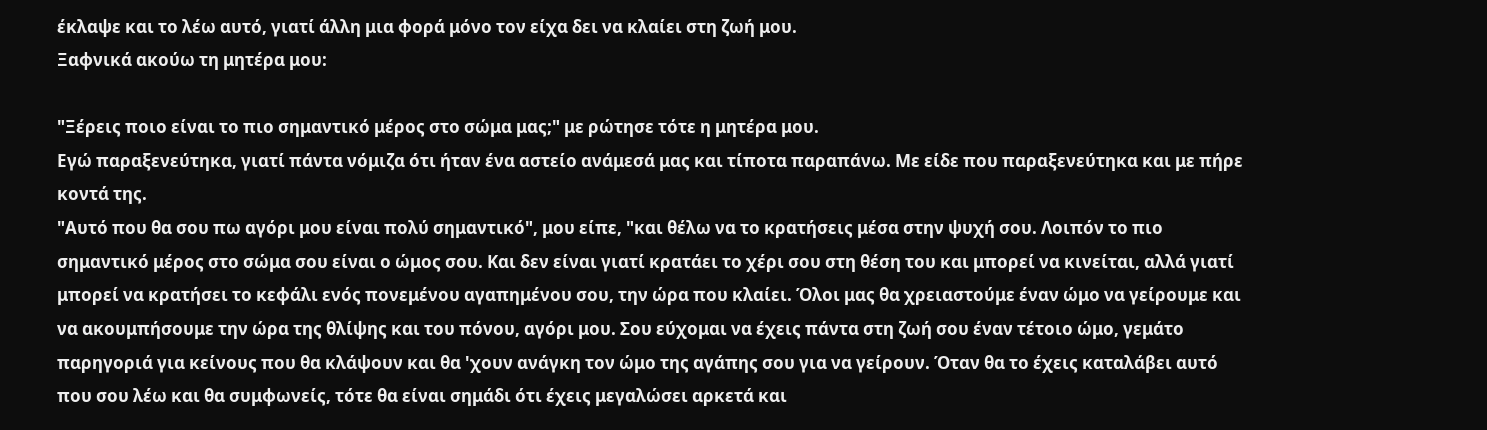έκλαψε και το λέω αυτό, γιατί άλλη μια φορά μόνο τον είχα δει να κλαίει στη ζωή μου.
Ξαφνικά ακούω τη μητέρα μου:

"Ξέρεις ποιο είναι το πιο σημαντικό μέρος στο σώμα μας;" με ρώτησε τότε η μητέρα μου.
Εγώ παραξενεύτηκα, γιατί πάντα νόμιζα ότι ήταν ένα αστείο ανάμεσά μας και τίποτα παραπάνω. Με είδε που παραξενεύτηκα και με πήρε κοντά της.
"Αυτό που θα σου πω αγόρι μου είναι πολύ σημαντικό", μου είπε, "και θέλω να το κρατήσεις μέσα στην ψυχή σου. Λοιπόν το πιο σημαντικό μέρος στο σώμα σου είναι ο ώμος σου. Και δεν είναι γιατί κρατάει το χέρι σου στη θέση του και μπορεί να κινείται, αλλά γιατί μπορεί να κρατήσει το κεφάλι ενός πονεμένου αγαπημένου σου, την ώρα που κλαίει. Όλοι μας θα χρειαστούμε έναν ώμο να γείρουμε και να ακουμπήσουμε την ώρα της θλίψης και του πόνου, αγόρι μου. Σου εύχομαι να έχεις πάντα στη ζωή σου έναν τέτοιο ώμο, γεμάτο παρηγοριά για κείνους που θα κλάψουν και θα 'χουν ανάγκη τον ώμο της αγάπης σου για να γείρουν. Όταν θα το έχεις καταλάβει αυτό που σου λέω και θα συμφωνείς, τότε θα είναι σημάδι ότι έχεις μεγαλώσει αρκετά και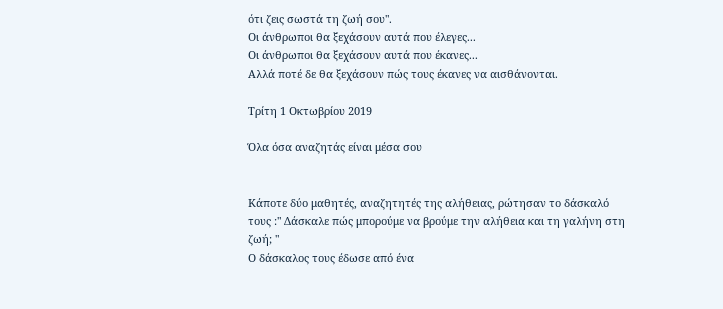ότι ζεις σωστά τη ζωή σου".
Οι άνθρωποι θα ξεχάσουν αυτά που έλεγες...
Οι άνθρωποι θα ξεχάσουν αυτά που έκανες...
Αλλά ποτέ δε θα ξεχάσουν πώς τους έκανες να αισθάνονται.

Τρίτη 1 Οκτωβρίου 2019

Όλα όσα αναζητάς είναι μέσα σου


Κάποτε δύο μαθητές, αναζητητές της αλήθειας, ρώτησαν το δάσκαλό τους :" Δάσκαλε πώς μπορούμε να βρούμε την αλήθεια και τη γαλήνη στη ζωή; "
Ο δάσκαλος τους έδωσε από ένα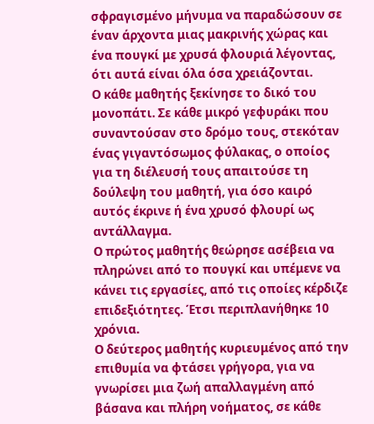σφραγισμένο μήνυμα να παραδώσουν σε έναν άρχοντα μιας μακρινής χώρας και ένα πουγκί με χρυσά φλουριά λέγοντας, ότι αυτά είναι όλα όσα χρειάζονται.
Ο κάθε μαθητής ξεκίνησε το δικό του μονοπάτι. Σε κάθε μικρό γεφυράκι που συναντούσαν στο δρόμο τους, στεκόταν ένας γιγαντόσωμος φύλακας, ο οποίος για τη διέλευσή τους απαιτούσε τη δούλεψη του μαθητή, για όσο καιρό αυτός έκρινε ή ένα χρυσό φλουρί ως αντάλλαγμα.
Ο πρώτος μαθητής θεώρησε ασέβεια να πληρώνει από το πουγκί και υπέμενε να κάνει τις εργασίες, από τις οποίες κέρδιζε επιδεξιότητες. Έτσι περιπλανήθηκε 10 χρόνια.
Ο δεύτερος μαθητής κυριευμένος από την επιθυμία να φτάσει γρήγορα, για να γνωρίσει μια ζωή απαλλαγμένη από βάσανα και πλήρη νοήματος, σε κάθε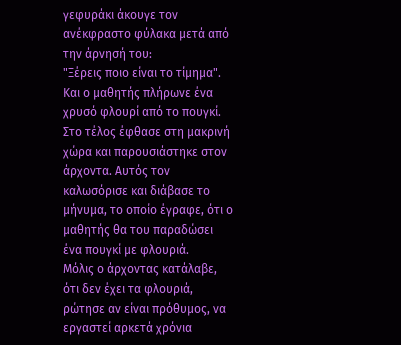γεφυράκι άκουγε τον ανέκφραστο φύλακα μετά από την άρνησή του:
"Ξέρεις ποιο είναι το τίμημα".
Και ο μαθητής πλήρωνε ένα χρυσό φλουρί από το πουγκί.
Στο τέλος έφθασε στη μακρινή χώρα και παρουσιάστηκε στον άρχοντα. Αυτός τον καλωσόρισε και διάβασε το μήνυμα, το οποίο έγραφε, ότι ο μαθητής θα του παραδώσει ένα πουγκί με φλουριά.
Μόλις ο άρχοντας κατάλαβε, ότι δεν έχει τα φλουριά, ρώτησε αν είναι πρόθυμος, να εργαστεί αρκετά χρόνια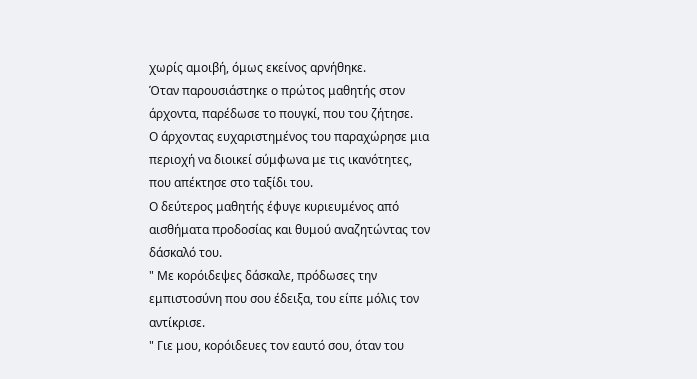χωρίς αμοιβή, όμως εκείνος αρνήθηκε.
Όταν παρουσιάστηκε ο πρώτος μαθητής στον άρχοντα, παρέδωσε το πουγκί, που του ζήτησε.
Ο άρχοντας ευχαριστημένος του παραχώρησε μια περιοχή να διοικεί σύμφωνα με τις ικανότητες, που απέκτησε στο ταξίδι του.
Ο δεύτερος μαθητής έφυγε κυριευμένος από αισθήματα προδοσίας και θυμού αναζητώντας τον δάσκαλό του.
" Με κορόιδεψες δάσκαλε, πρόδωσες την εμπιστοσύνη που σου έδειξα, του είπε μόλις τον αντίκρισε.
" Γιε μου, κορόιδευες τον εαυτό σου, όταν του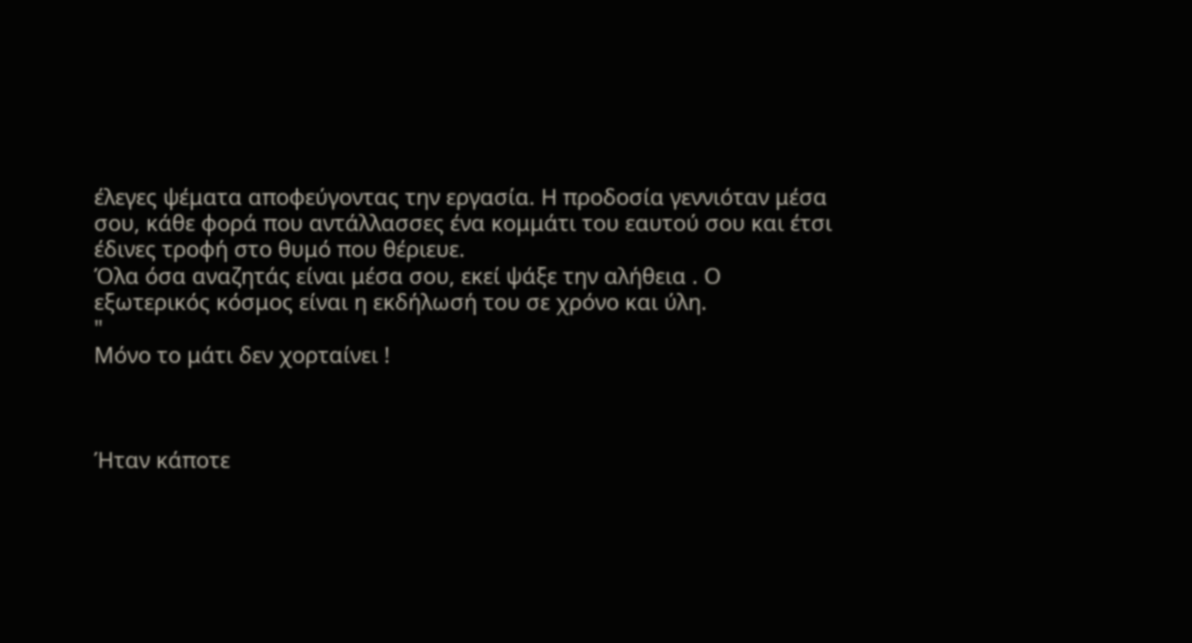έλεγες ψέματα αποφεύγοντας την εργασία. Η προδοσία γεννιόταν μέσα σου, κάθε φορά που αντάλλασσες ένα κομμάτι του εαυτού σου και έτσι έδινες τροφή στο θυμό που θέριευε.
Όλα όσα αναζητάς είναι μέσα σου, εκεί ψάξε την αλήθεια . Ο εξωτερικός κόσμος είναι η εκδήλωσή του σε χρόνο και ύλη.
"
Μόνο το μάτι δεν χορταίνει !



Ήταν κάποτε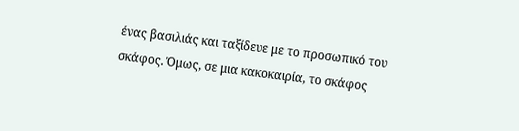ένας βασιλιάς και ταξίδευε με το προσωπικό του σκάφος. Όμως, σε μια κακοκαιρία, το σκάφος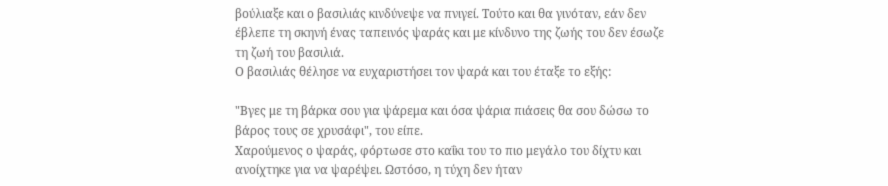βούλιαξε και ο βασιλιάς κινδύνεψε να πνιγεί. Τούτο και θα γινόταν, εάν δεν έβλεπε τη σκηνή ένας ταπεινός ψαράς και με κίνδυνο της ζωής του δεν έσωζε τη ζωή του βασιλιά.
Ο βασιλιάς θέλησε να ευχαριστήσει τον ψαρά και του έταξε το εξής:

"Βγες με τη βάρκα σου για ψάρεμα και όσα ψάρια πιάσεις θα σου δώσω το βάρος τους σε χρυσάφι", του είπε.
Χαρούμενος ο ψαράς, φόρτωσε στο καΐκι του το πιο μεγάλο του δίχτυ και ανοίχτηκε για να ψαρέψει. Ωστόσο, η τύχη δεν ήταν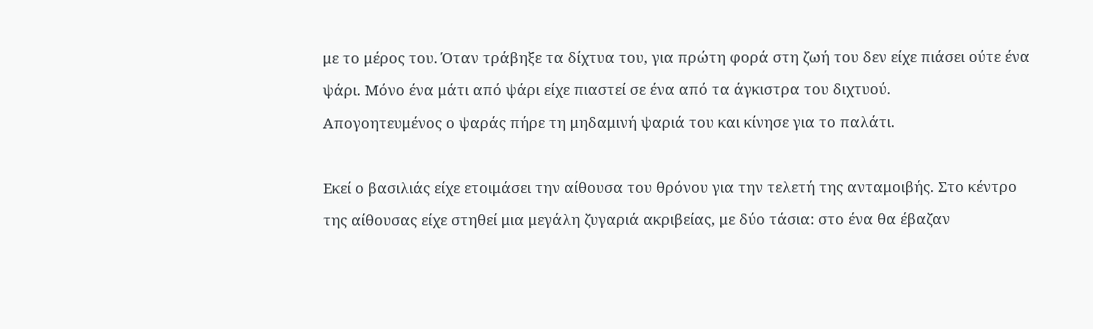με το μέρος του. Όταν τράβηξε τα δίχτυα του, για πρώτη φορά στη ζωή του δεν είχε πιάσει ούτε ένα ψάρι. Μόνο ένα μάτι από ψάρι είχε πιαστεί σε ένα από τα άγκιστρα του διχτυού.
Απογοητευμένος ο ψαράς πήρε τη μηδαμινή ψαριά του και κίνησε για το παλάτι.

Εκεί ο βασιλιάς είχε ετοιμάσει την αίθουσα του θρόνου για την τελετή της ανταμοιβής. Στο κέντρο της αίθουσας είχε στηθεί μια μεγάλη ζυγαριά ακριβείας, με δύο τάσια: στο ένα θα έβαζαν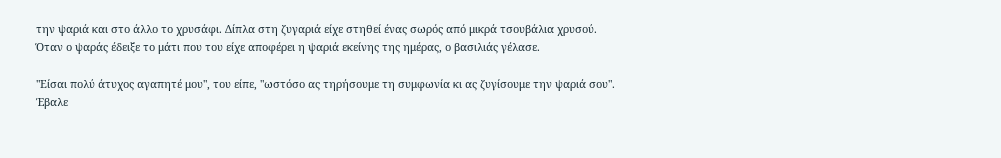την ψαριά και στο άλλο το χρυσάφι. Δίπλα στη ζυγαριά είχε στηθεί ένας σωρός από μικρά τσουβάλια χρυσού.
Όταν ο ψαράς έδειξε το μάτι που του είχε αποφέρει η ψαριά εκείνης της ημέρας, ο βασιλιάς γέλασε.

"Είσαι πολύ άτυχος αγαπητέ μου", του είπε, "ωστόσο ας τηρήσουμε τη συμφωνία κι ας ζυγίσουμε την ψαριά σου".
Έβαλε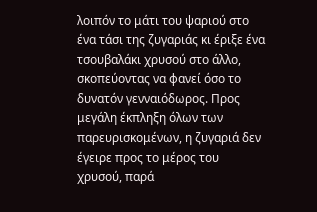λοιπόν το μάτι του ψαριού στο ένα τάσι της ζυγαριάς κι έριξε ένα τσουβαλάκι χρυσού στο άλλο, σκοπεύοντας να φανεί όσο το δυνατόν γενναιόδωρος. Προς μεγάλη έκπληξη όλων των παρευρισκομένων, η ζυγαριά δεν έγειρε προς το μέρος του χρυσού, παρά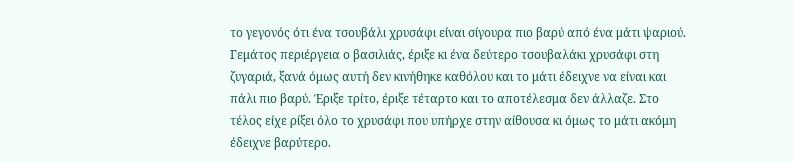το γεγονός ότι ένα τσουβάλι χρυσάφι είναι σίγουρα πιο βαρύ από ένα μάτι ψαριού.
Γεμάτος περιέργεια ο βασιλιάς, έριξε κι ένα δεύτερο τσουβαλάκι χρυσάφι στη ζυγαριά, ξανά όμως αυτή δεν κινήθηκε καθόλου και το μάτι έδειχνε να είναι και πάλι πιο βαρύ. Έριξε τρίτο, έριξε τέταρτο και το αποτέλεσμα δεν άλλαζε. Στο τέλος είχε ρίξει όλο το χρυσάφι που υπήρχε στην αίθουσα κι όμως το μάτι ακόμη έδειχνε βαρύτερο.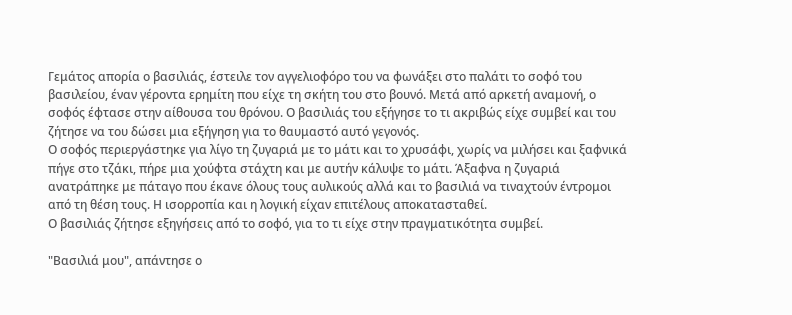Γεμάτος απορία ο βασιλιάς, έστειλε τον αγγελιοφόρο του να φωνάξει στο παλάτι το σοφό του βασιλείου, έναν γέροντα ερημίτη που είχε τη σκήτη του στο βουνό. Μετά από αρκετή αναμονή, ο σοφός έφτασε στην αίθουσα του θρόνου. Ο βασιλιάς του εξήγησε το τι ακριβώς είχε συμβεί και του ζήτησε να του δώσει μια εξήγηση για το θαυμαστό αυτό γεγονός.
Ο σοφός περιεργάστηκε για λίγο τη ζυγαριά με το μάτι και το χρυσάφι, χωρίς να μιλήσει και ξαφνικά πήγε στο τζάκι, πήρε μια χούφτα στάχτη και με αυτήν κάλυψε το μάτι. Άξαφνα η ζυγαριά ανατράπηκε με πάταγο που έκανε όλους τους αυλικούς αλλά και το βασιλιά να τιναχτούν έντρομοι από τη θέση τους. Η ισορροπία και η λογική είχαν επιτέλους αποκατασταθεί.
Ο βασιλιάς ζήτησε εξηγήσεις από το σοφό, για το τι είχε στην πραγματικότητα συμβεί.

"Βασιλιά μου", απάντησε ο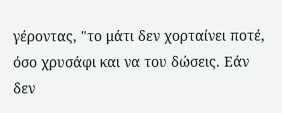γέροντας, "το μάτι δεν χορταίνει ποτέ, όσο χρυσάφι και να του δώσεις. Εάν δεν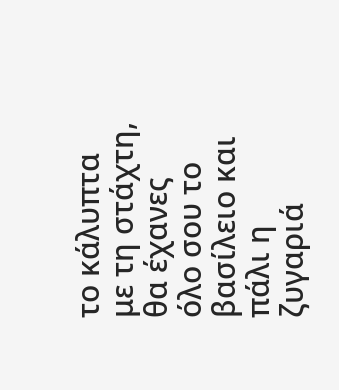το κάλυπτα με τη στάχτη, θα έχανες όλο σου το βασίλειο και πάλι η ζυγαριά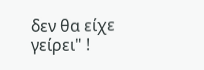δεν θα είχε γείρει" !